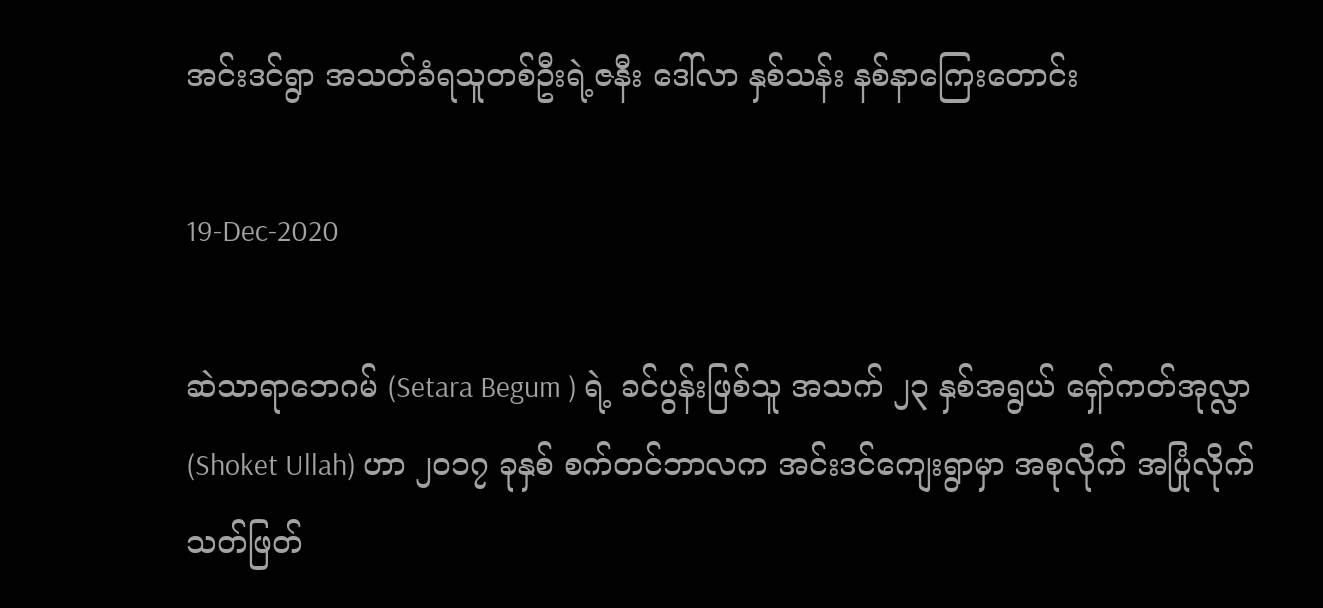အင်းဒင်ရွာ အသတ်ခံရသူတစ်ဦးရဲ့ဇနီး ဒေါ်လာ နှစ်သန်း နစ်နာကြေးတောင်း

19-Dec-2020

ဆဲသာရာဘေဂမ် (Setara Begum ) ရဲ့ ခင်ပွန်းဖြစ်သူ အသက် ၂၃ နှစ်အရွယ် ရှော်ကတ်အုလ္လာ (Shoket Ullah) ဟာ ၂၀၁၇ ခုနှစ် စက်တင်ဘာလက အင်းဒင်ကျေးရွာမှာ အစုလိုက် အပြုံလိုက် သတ်ဖြတ်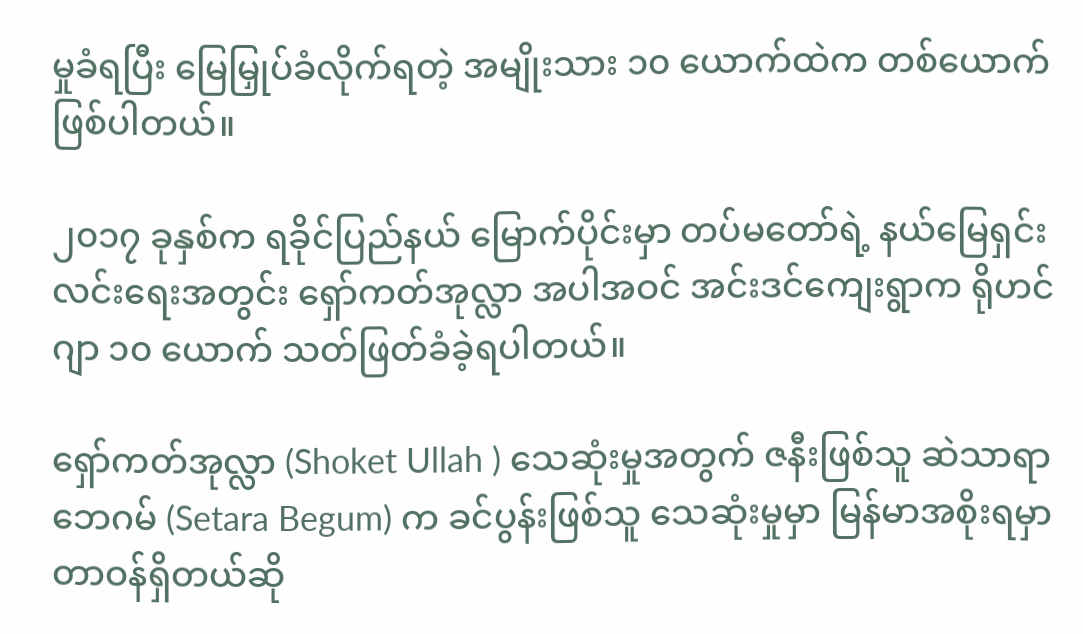မှုခံရပြီး မြေမြှုပ်ခံလိုက်ရတဲ့ အမျိုးသား ၁၀ ယောက်ထဲက တစ်ယောက်ဖြစ်ပါတယ်။

၂၀၁၇ ခုနှစ်က ရခိုင်ပြည်နယ် မြောက်ပိုင်းမှာ တပ်မတော်ရဲ့ နယ်မြေရှင်းလင်းရေးအတွင်း ရှော်ကတ်အုလ္လာ အပါအဝင် အင်းဒင်ကျေးရွာက ရိုဟင်ဂျာ ၁၀ ယောက် သတ်ဖြတ်ခံခဲ့ရပါတယ်။

ရှော်ကတ်အုလ္လာ (Shoket Ullah ) သေဆုံးမှုအတွက် ဇနီးဖြစ်သူ ဆဲသာရာဘေဂမ် (Setara Begum) က ခင်ပွန်းဖြစ်သူ သေဆုံးမှုမှာ မြန်မာအစိုးရမှာ တာဝန်ရှိတယ်ဆို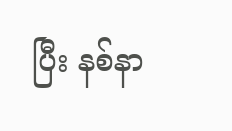ပြီး နစ်နာ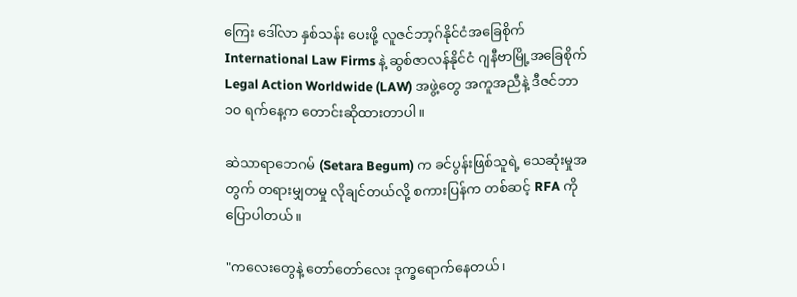ကြေး ဒေါ်လာ နှစ်သန်း ပေးဖို့ လူဇင်ဘာ့ဂ်နိုင်ငံအခြေစိုက် International Law Firms နဲ့ ဆွစ်ဇာလန်နိုင်ငံ ဂျနီဗာမြို့အခြေစိုက် Legal Action Worldwide (LAW) အဖွဲ့တွေ အကူအညီနဲ့ ဒီဇင်ဘာ ၁၀ ရက်နေ့က တောင်းဆိုထားတာပါ။

ဆဲသာရာဘေဂမ် (Setara Begum) က ခင်ပွန်းဖြစ်သူရဲ့ သေဆုံးမှုအတွက် တရားမျှတမှု လိုချင်တယ်လို့ စကားပြန်က တစ်ဆင့် RFA ကို ပြောပါတယ်။

"ကလေးတွေနဲ့ တော်တော်လေး ဒုက္ခရောက်နေတယ်၊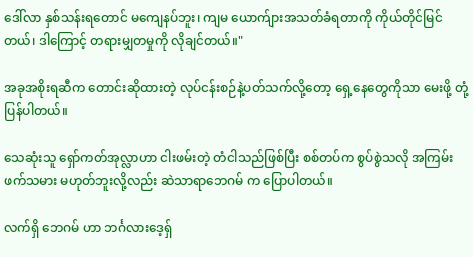ဒေါ်လာ နှစ်သန်းရတောင် မကျေနပ်ဘူး၊ ကျမ ယောက်ျားအသတ်ခံရတာကို ကိုယ်တိုင်မြင်တယ်၊ ဒါကြောင့် တရားမျှတမှုကို လိုချင်တယ်။"

အခုအစိုးရဆီက တောင်းဆိုထားတဲ့ လုပ်ငန်းစဉ်နဲ့ပတ်သက်လို့တော့ ရှေ့နေတွေကိုသာ မေးဖို့ တုံ့ပြန်ပါတယ်။

သေဆုံးသူ ရှော်ကတ်အုလ္လာဟာ ငါးဖမ်းတဲ့ တံငါသည်ဖြစ်ပြီး စစ်တပ်က စွပ်စွဲသလို အကြမ်းဖက်သမား မဟုတ်ဘူးလို့လည်း ဆဲသာရာဘေဂမ် က ပြောပါတယ်။

လက်ရှိ ဘေဂမ် ဟာ ဘင်္ဂလားဒေ့ရ်ှ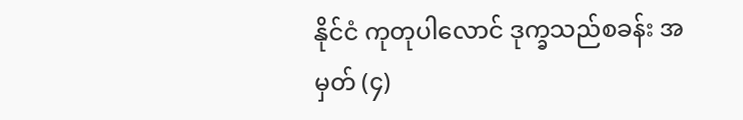နိုင်ငံ ကုတုပါလောင် ဒုက္ခသည်စခန်း အမှတ် (၄)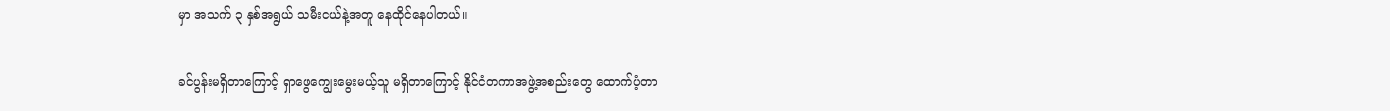မှာ အသက် ၃ နှစ်အရွယ် သမီးငယ်နဲ့အတူ နေထိုင်နေပါတယ်။

ခင်ပွန်းမရှိတာကြောင့် ရှာဖွေကျွေးမွေးမယ့်သူ မရှိတာကြောင့် နိုင်ငံတကာအဖွဲ့အစည်းတွေ ထောက်ပံ့တာ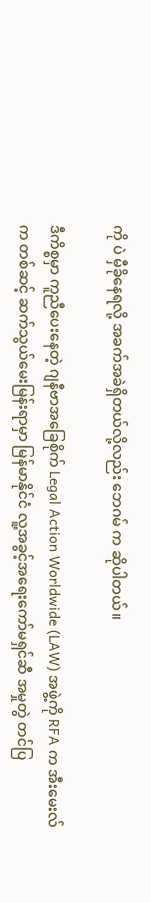ကို ပဲ မှီခိုနေရလို့ အခက်အခဲရှိတယ်လို့လည်း ဘေဂမ် က ဆိုပါတယ်။

ဒီကိစ္စမှာ ကူညီပေးနေတဲ့ ဂျနီဗာအခြေစိုက် Legal Action Worldwide (LAW) အဖွဲ့ကို RFA က အီးမေးလ်က တစ်ဆင့် ဆက်သွယ်မေးမြန်းရာမှာ မြန်မာနိုင်ငံ လူ့အခွင့်အရေးကော်မရှင်ဆီ အမှုတွဲ တင်ပြ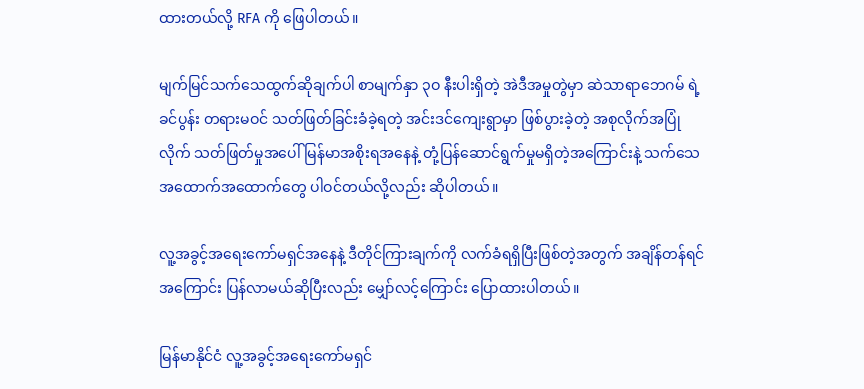ထားတယ်လို့ RFA ကို ဖြေပါတယ်။

မျက်မြင်သက်သေထွက်ဆိုချက်ပါ စာမျက်နှာ ၃ဝ နီးပါးရှိတဲ့ အဲဒီအမှုတွဲမှာ ဆဲသာရာဘေဂမ် ရဲ့ ခင်ပွန်း တရားမဝင် သတ်ဖြတ်ခြင်းခံခဲ့ရတဲ့ အင်းဒင်ကျေးရွာမှာ ဖြစ်ပွားခဲ့တဲ့ အစုလိုက်အပြုံလိုက် သတ်ဖြတ်မှုအပေါ် မြန်မာအစိုးရအနေနဲ့ တုံ့ပြန်ဆောင်ရွက်မှုမရှိတဲ့အကြောင်းနဲ့ သက်သေအထောက်အထောက်တွေ ပါဝင်တယ်လို့လည်း ဆိုပါတယ်။

လူ့အခွင့်အရေးကော်မရှင်အနေနဲ့ ဒီတိုင်ကြားချက်ကို လက်ခံရရှိပြီးဖြစ်တဲ့အတွက် အချိန်တန်ရင် အကြောင်း ပြန်လာမယ်ဆိုပြီးလည်း မျှော်လင့်ကြောင်း ပြောထားပါတယ်။

မြန်မာနိုင်ငံ လူ့အခွင့်အရေးကော်မရှင်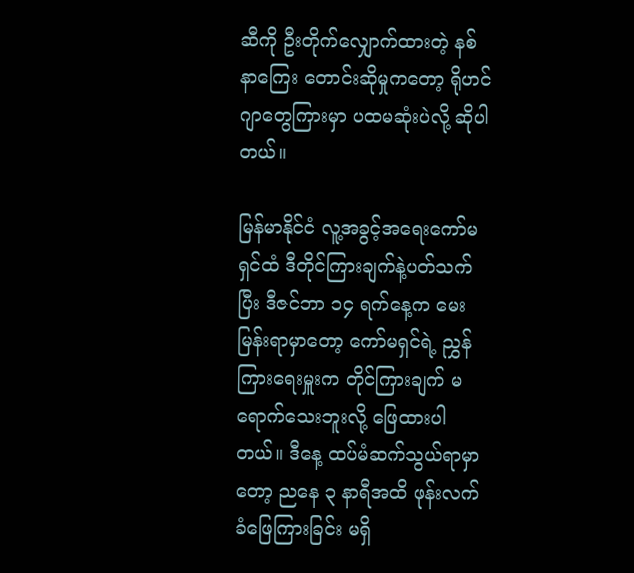ဆီကို ဦးတိုက်လျှောက်ထားတဲ့ နစ်နာကြေး တောင်းဆိုမှုကတော့ ရိုဟင်ဂျာတွေကြားမှာ ပထမဆုံးပဲလို့ ဆိုပါတယ်။

မြန်မာနိုင်ငံ လူ့အခွင့်အရေးကော်မရှင်ထံ ဒီတိုင်ကြားချက်နဲ့ပတ်သက်ပြီး ဒီဇင်ဘာ ၁၄ ရက်နေ့က မေးမြန်းရာမှာတော့ ကော်မရှင်ရဲ့ ညွှန်ကြားရေးမှူးက တိုင်ကြားချက် မရောက်သေးဘူးလို့ ဖြေထားပါတယ်။ ဒီနေ့ ထပ်မံဆက်သွယ်ရာမှာတော့ ညနေ ၃ နာရီအထိ ဖုန်းလက်ခံဖြေကြားခြင်း မရှိ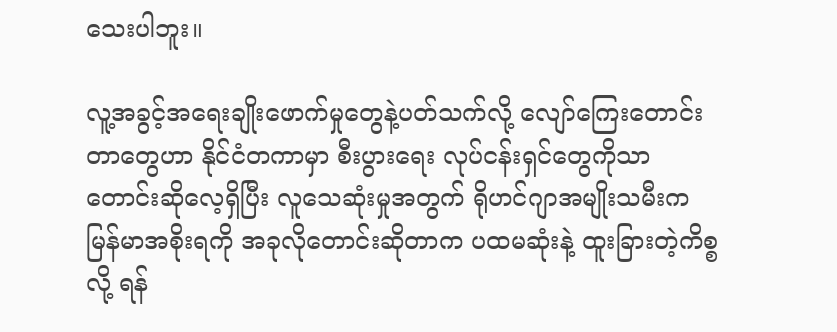သေးပါဘူး။

လူ့အခွင့်အရေးချိုးဖောက်မှုတွေနဲ့ပတ်သက်လို့ လျော်ကြေးတောင်းတာတွေဟာ နိုင်ငံတကာမှာ စီးပွားရေး လုပ်ငန်းရှင်တွေကိုသာ တောင်းဆိုလေ့ရှိပြီး လူသေဆုံးမှုအတွက် ရိုဟင်ဂျာအမျိုးသမီးက မြန်မာအစိုးရကို အခုလိုတောင်းဆိုတာက ပထမဆုံးနဲ့ ထူးခြားတဲ့ကိစ္စလို့ ရန်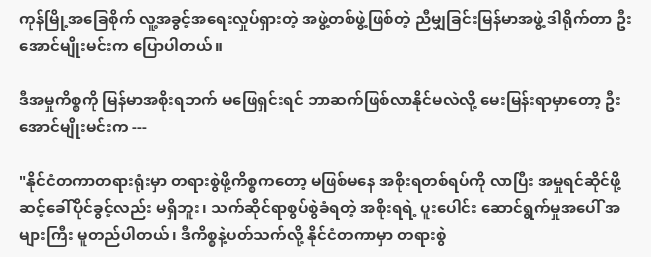ကုန်မြို့အခြေစိုက် လူ့အခွင့်အရေးလှုပ်ရှားတဲ့ အဖွဲ့တစ်ဖွဲ့ဖြစ်တဲ့ ညီမျှခြင်းမြန်မာအဖွဲ့ ဒါရိုက်တာ ဦးအောင်မျိုးမင်းက ပြောပါတယ်။

ဒီအမှုကိစ္စကို မြန်မာအစိုးရဘက် မဖြေရှင်းရင် ဘာဆက်ဖြစ်လာနိုင်မလဲလို့ မေးမြန်းရာမှာတော့ ဦးအောင်မျိုးမင်းက ---

"နိုင်ငံတကာတရားရုံးမှာ တရားစွဲဖို့ကိစ္စကတော့ မဖြစ်မနေ အစိုးရတစ်ရပ်ကို လာပြီး အမှုရင်ဆိုင်ဖို့ ဆင့်ခေါ်ပိုင်ခွင့်လည်း မရှိဘူး၊ သက်ဆိုင်ရာစွပ်စွဲခံရတဲ့ အစိုးရရဲ့ ပူးပေါင်း ဆောင်ရွက်မှုအပေါ် အများကြီး မူတည်ပါတယ်၊ ဒီကိစ္စနဲ့ပတ်သက်လို့ နိုင်ငံတကာမှာ တရားစွဲ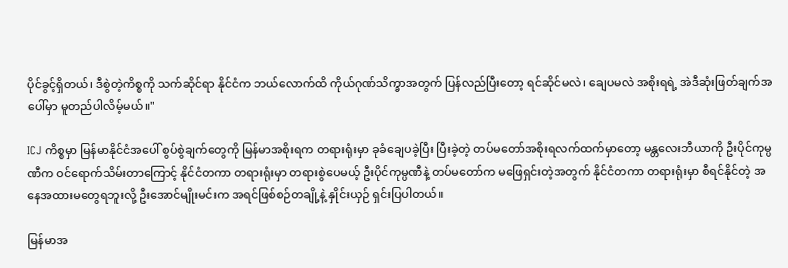ပိုင်ခွင့်ရှိတယ်၊ ဒီစွဲတဲ့ကိစ္စကို သက်ဆိုင်ရာ နိုင်ငံက ဘယ်လောက်ထိ ကိုယ်ဂုဏ်သိက္ခာအတွက် ပြန်လည်ပြီးတော့ ရင်ဆိုင်မလဲ၊ ချေပမလဲ အစိုးရရဲ့ အဲဒီဆုံးဖြတ်ချက်အပေါ်မှာ မူတည်ပါလိမ့်မယ်။"

ICJ ကိစ္စမှာ မြန်မာနိုင်ငံအပေါ် စွပ်စွဲချက်တွေကို မြန်မာအစိုးရက တရားရုံးမှာ ခုခံချေပခဲ့ပြီး ပြီးခဲ့တဲ့ တပ်မတော်အစိုးရလက်ထက်မှာတော့ မန္တလေးဘီယာကို ဦးပိုင်ကုမ္ပဏီက ဝင်ရောက်သိမ်းတာကြောင့် နိုင်ငံတကာ တရားရုံးမှာ တရားစွဲပေမယ့် ဦးပိုင်ကုမ္ပဏီနဲ့ တပ်မတော်က မဖြေရှင်းတဲ့အတွက် နိုင်ငံတကာ တရားရုံးမှာ စီရင်နိုင်တဲ့ အနေအထားမတွေရဘူးလို့ ဦးအောင်မျိုးမင်းက အရင်ဖြစ်စဉ်တချို့နဲ့ နှိုင်းယှဉ် ရှင်းပြပါတယ်။

မြန်မာအ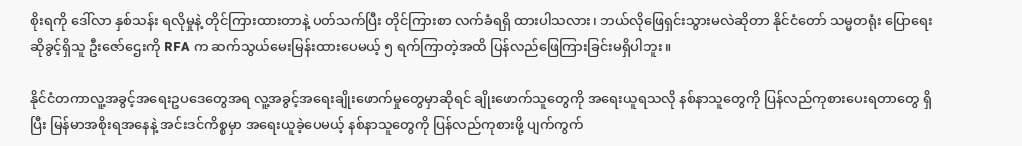စိုးရကို ဒေါ်လာ နှစ်သန်း ရလိုမှုနဲ့ တိုင်ကြားထားတာနဲ့ ပတ်သက်ပြီး တိုင်ကြားစာ လက်ခံရရှိ ထားပါသလား၊ ဘယ်လိုဖြေရှင်းသွားမလဲဆိုတာ နိုင်ငံတော် သမ္မတရုံး ပြောရေးဆိုခွင့်ရှိသူ ဦးဇော်ဌေးကို RFA က ဆက်သွယ်မေးမြန်းထားပေမယ့် ၅ ရက်ကြာတဲ့အထိ ပြန်လည်ဖြေကြားခြင်းမရှိပါဘူး။

နိုင်ငံတကာလူ့အခွင့်အရေးဥပဒေတွေအရ လူ့အခွင့်အရေးချိုးဖောက်မှုတွေမှာဆိုရင် ချိုးဖောက်သူတွေကို အရေးယူရသလို နစ်နာသူတွေကို ပြန်လည်ကုစားပေးရတာတွေ ရှိပြီး မြန်မာအစိုးရအနေနဲ့ အင်းဒင်ကိစ္စမှာ အရေးယူခဲ့ပေမယ့် နစ်နာသူတွေကို ပြန်လည်ကုစားဖို့ ပျက်ကွက်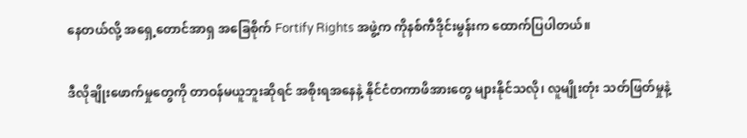နေတယ်လို့ အရှေ့တောင်အာရှ အခြေစိုက် Fortify Rights အဖွဲ့က ကိုနစ်ကီဒိုင်းမွန်းက ထောက်ပြပါတယ်။

ဒီလိုချိုးဖောက်မှုတွေကို တာဝန်မယူဘူးဆိုရင် အစိုးရအနေနဲ့ နိုင်ငံတကာဖိအားတွေ များနိုင်သလို၊ လူမျိုးတုံး သတ်ဖြတ်မှုနဲ့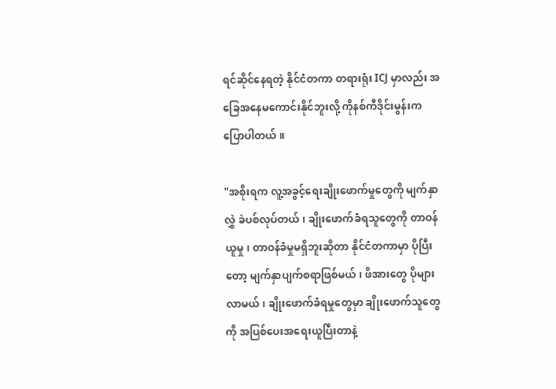ရင်ဆိုင်နေရတဲ့ နိုင်ငံတကာ တရားရုံး ICJ မှာလည်း အခြေအနေမကောင်းနိုင်ဘူးလို့ ကိုနစ်ကီဒိုင်းမွန်းက ပြောပါတယ်။

"အစိုးရက လူ့အခွင့်ရေးချိုးဖောက်မှုတွေကို မျက်နှာလွှဲ ခဲပစ်လုပ်တယ်၊ ချိုးဖောက်ခံရသူတွေကို တာဝန်ယူမှု၊ တာဝန်ခံမှုမရှိဘူးဆိုတာ နိုင်ငံတကာမှာ ပိုပြီးတော့ မျက်နှာပျက်စရာဖြစ်မယ်၊ ဖိအားတွေ ပိုများလာမယ်၊ ချိုးဖောက်ခံရမှုတွေမှာ ချိုးဖောက်သူတွေကို အပြစ်ပေးအရေးယူပြီးတာနဲ့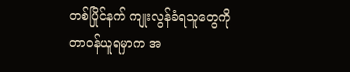တစ်ပြိုင်နက် ကျုးလွန်ခံရသူတွေကို တာဝန်ယူရမှာက အ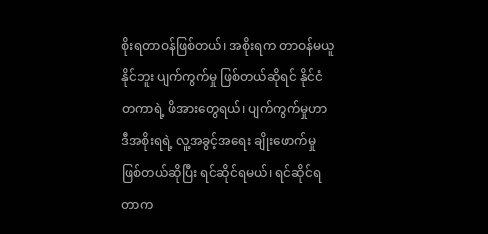စိုးရတာဝန်ဖြစ်တယ်၊ အစိုးရက တာဝန်မယူနိုင်ဘူး ပျက်ကွက်မှု ဖြစ်တယ်ဆိုရင် နိုင်ငံတကာရဲ့ ဖိအားတွေရယ်၊ ပျက်ကွက်မှုဟာ ဒီအစိုးရရဲ့ လူ့အခွင့်အရေး ချိုးဖောက်မှုဖြစ်တယ်ဆိုပြီး ရင်ဆိုင်ရမယ်၊ ရင်ဆိုင်ရတာက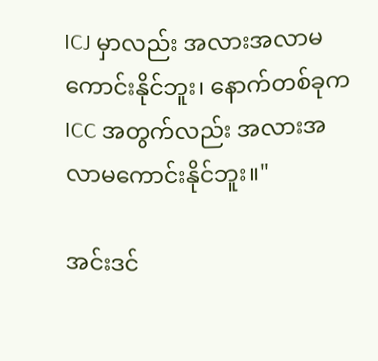ICJ မှာလည်း အလားအလာမကောင်းနိုင်ဘူး၊ နောက်တစ်ခုက ICC အတွက်လည်း အလားအလာမကောင်းနိုင်ဘူး။"

အင်းဒင်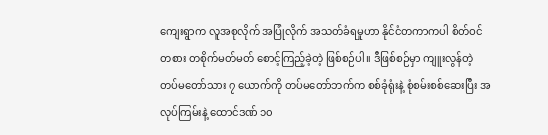ကျေးရွာက လူအစုလိုက် အပြုံလိုက် အသတ်ခံရမှုဟာ နိုင်ငံတကာကပါ စိတ်ဝင်တစား တစိုက်မတ်မတ် စောင့်ကြည့်ခဲ့တဲ့ ဖြစ်စဉ်ပါ။ ဒီဖြစ်စဉ်မှာ ကျူးလွန်တဲ့ တပ်မတော်သား ၇ ယောက်ကို တပ်မတော်ဘက်က စစ်ခုံရုံးနဲ့ စုံစမ်းစစ်ဆေးပြီး အလုပ်ကြမ်းနဲ့ ထောင်ဒဏ် ၁၀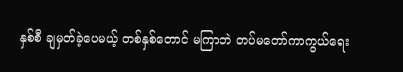နှစ်စီ ချမှတ်ခဲ့ပေမယ့် တစ်နှစ်တောင် မကြာဘဲ တပ်မတော်ကာကွယ်ရေး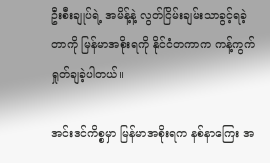ဦးစီးချုပ်ရဲ့ အမိန့်နဲ့ လွတ်ငြိမ်းချမ်းသာခွင့်ရခဲ့တာကို မြန်မာအစိုးရကို နိုင်ငံတကာက ကန့်ကွက်ရှုတ်ချခဲ့ပါတယ်။

အင်းဒင်ကိစ္စမှာ မြန်မာအစိုးရက နစ်နာကြေး အ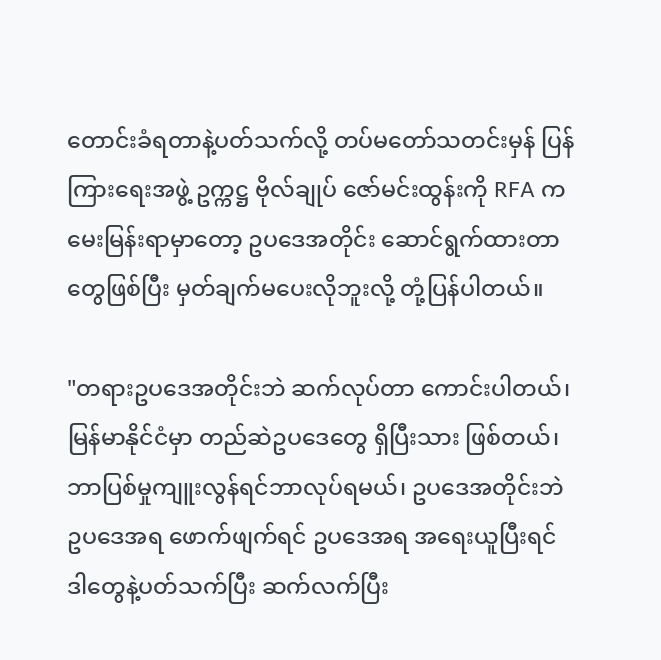တောင်းခံရတာနဲ့ပတ်သက်လို့ တပ်မတော်သတင်းမှန် ပြန်ကြားရေးအဖွဲ့ ဥက္ကဋ္ဌ ဗိုလ်ချုပ် ဇော်မင်းထွန်းကို RFA က မေးမြန်းရာမှာတော့ ဥပဒေအတိုင်း ဆောင်ရွက်ထားတာတွေဖြစ်ပြီး မှတ်ချက်မပေးလိုဘူးလို့ တုံ့ပြန်ပါတယ်။

"တရားဥပဒေအတိုင်းဘဲ ဆက်လုပ်တာ ကောင်းပါတယ်၊ မြန်မာနိုင်ငံမှာ တည်ဆဲဥပဒေတွေ ရှိပြီးသား ဖြစ်တယ်၊ ဘာပြစ်မှုကျူးလွန်ရင်ဘာလုပ်ရမယ်၊ ဥပဒေအတိုင်းဘဲ ဥပဒေအရ ဖောက်ဖျက်ရင် ဥပဒေအရ အရေးယူပြီးရင် ဒါတွေနဲ့ပတ်သက်ပြီး ဆက်လက်ပြီး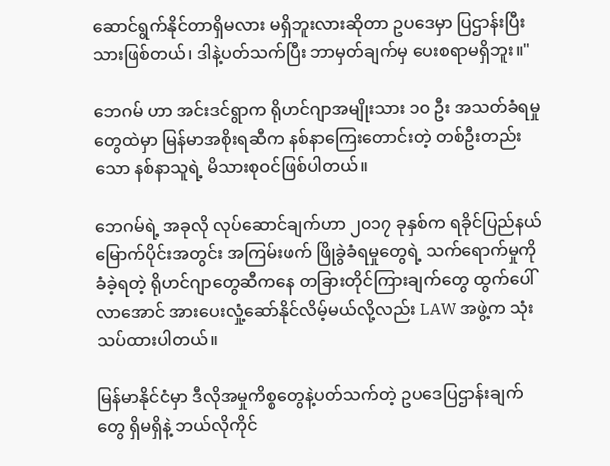ဆောင်ရွက်နိုင်တာရှိမလား မရှိဘူးလားဆိုတာ ဥပဒေမှာ ပြဌာန်းပြီးသားဖြစ်တယ်၊ ဒါနဲ့ပတ်သက်ပြီး ဘာမှတ်ချက်မှ ပေးစရာမရှိဘူး။"

ဘေဂမ် ဟာ အင်းဒင်ရွာက ရိုဟင်ဂျာအမျိုးသား ၁၀ ဦး အသတ်ခံရမှုတွေထဲမှာ မြန်မာအစိုးရဆီက နစ်နာကြေးတောင်းတဲ့ တစ်ဦးတည်းသော နစ်နာသူရဲ့ မိသားစုဝင်ဖြစ်ပါတယ်။

ဘေဂမ်ရဲ့ အခုလို လုပ်ဆောင်ချက်ဟာ ၂၀၁၇ ခုနှစ်က ရခိုင်ပြည်နယ် မြောက်ပိုင်းအတွင်း အကြမ်းဖက် ဖြိုခွဲခံရမှုတွေရဲ့ သက်ရောက်မှုကို ခံခဲ့ရတဲ့ ရိုဟင်ဂျာတွေဆီကနေ တခြားတိုင်ကြားချက်တွေ ထွက်ပေါ် လာအောင် အားပေးလှုံ့ဆော်နိုင်လိမ့်မယ်လို့လည်း LAW အဖွဲ့က သုံးသပ်ထားပါတယ်။

မြန်မာနိုင်ငံမှာ ဒီလိုအမှုကိစ္စတွေနဲ့ပတ်သက်တဲ့ ဥပဒေပြဌာန်းချက်တွေ ရှိမရှိနဲ့ ဘယ်လိုကိုင်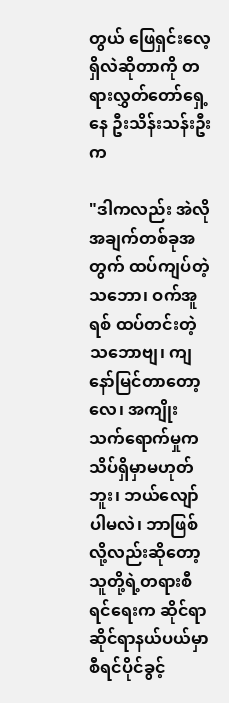တွယ် ဖြေရှင်းလေ့ရှိလဲဆိုတာကို တရားလွှတ်တော်ရှေ့နေ ဦးသိန်းသန်းဦး က

"ဒါကလည်း အဲလိုအချက်တစ်ခုအတွက် ထပ်ကျပ်တဲ့သဘော၊ ဝက်အူရစ် ထပ်တင်းတဲ့သဘောဗျ၊ ကျနော်မြင်တာတော့လေ၊ အကျိုးသက်ရောက်မှုက သိပ်ရှိမှာမဟုတ်ဘူး၊ ဘယ်လျော်ပါမလဲ၊ ဘာဖြစ်လို့လည်းဆိုတော့ သူတို့ရဲ့တရားစီရင်ရေးက ဆိုင်ရာဆိုင်ရာနယ်ပယ်မှာ စီရင်ပိုင်ခွင့်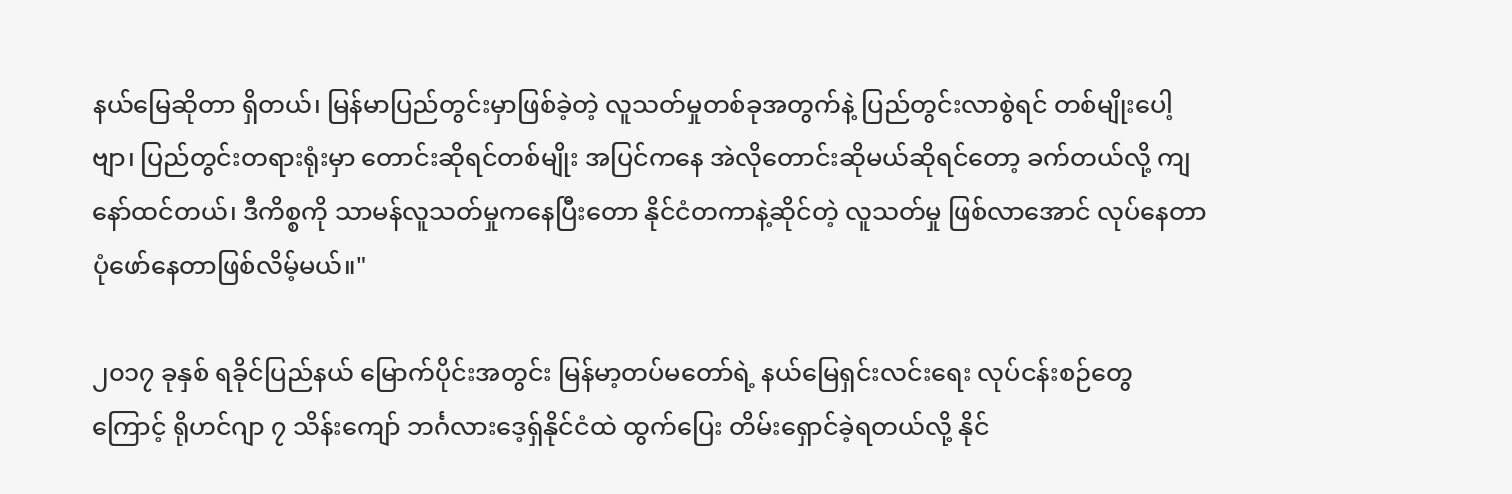နယ်မြေဆိုတာ ရှိတယ်၊ မြန်မာပြည်တွင်းမှာဖြစ်ခဲ့တဲ့ လူသတ်မှုတစ်ခုအတွက်နဲ့ ပြည်တွင်းလာစွဲရင် တစ်မျိုးပေါ့ဗျာ၊ ပြည်တွင်းတရားရုံးမှာ တောင်းဆိုရင်တစ်မျိုး အပြင်ကနေ အဲလိုတောင်းဆိုမယ်ဆိုရင်တော့ ခက်တယ်လို့ ကျနော်ထင်တယ်၊ ဒီကိစ္စကို သာမန်လူသတ်မှုကနေပြီးတော နိုင်ငံတကာနဲ့ဆိုင်တဲ့ လူသတ်မှု ဖြစ်လာအောင် လုပ်နေတာ ပုံဖော်နေတာဖြစ်လိမ့်မယ်။"

၂၀၁၇ ခုနှစ် ရခိုင်ပြည်နယ် မြောက်ပိုင်းအတွင်း မြန်မာ့တပ်မတော်ရဲ့ နယ်မြေရှင်းလင်းရေး လုပ်ငန်းစဉ်တွေ ကြောင့် ရိုဟင်ဂျာ ၇ သိန်းကျော် ဘင်္ဂလားဒေ့ရှ်နိုင်ငံထဲ ထွက်ပြေး တိမ်းရှောင်ခဲ့ရတယ်လို့ နိုင်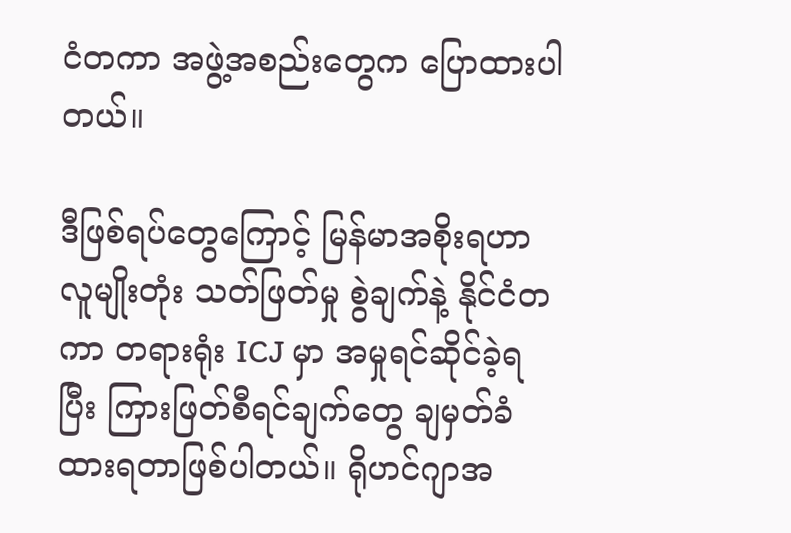ငံတကာ အဖွဲ့အစည်းတွေက ပြောထားပါတယ်။

ဒီဖြစ်ရပ်တွေကြောင့် မြန်မာအစိုးရဟာ လူမျိုးတုံး သတ်ဖြတ်မှု စွဲချက်နဲ့ နိုင်ငံတကာ တရားရုံး ICJ မှာ အမှုရင်ဆိုင်ခဲ့ရပြီး ကြားဖြတ်စီရင်ချက်တွေ ချမှတ်ခံထားရတာဖြစ်ပါတယ်။ ရိုဟင်ဂျာအ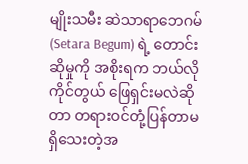မျိုးသမီး ဆဲသာရာဘေဂမ် (Setara Begum) ရဲ့ တောင်းဆိုမှုကို အစိုးရက ဘယ်လိုကိုင်တွယ် ဖြေရှင်းမလဲဆိုတာ တရားဝင်တုံ့ပြန်တာမရှိသေးတဲ့အ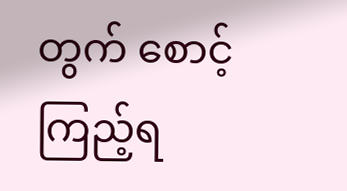တွက် စောင့်ကြည့်ရ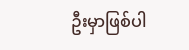ဦးမှာဖြစ်ပါ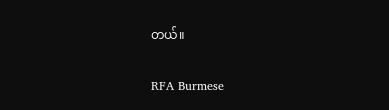တယ်။

RFA Burmese